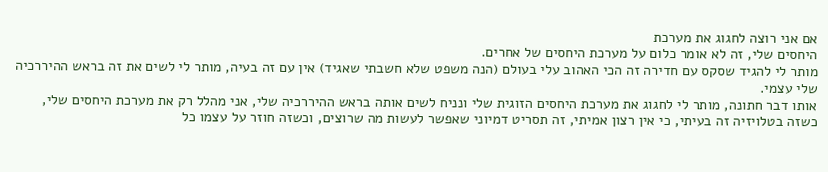אם אני רוצה לחגוג את מערכת
היחסים שלי, זה לא אומר כלום על מערכת היחסים של אחרים.
מותר לי להגיד שסקס עם חדירה זה הכי האהוב עלי בעולם (הנה משפט שלא חשבתי שאגיד) אין עם זה בעיה, מותר לי לשים את זה בראש ההיררכיה שלי עצמי.
אותו דבר חתונה, מותר לי לחגוג את מערכת היחסים הזוגית שלי ונניח לשים אותה בראש ההיררכיה שלי, אני מהלל רק את מערכת היחסים שלי,
כשזה בטלויזיה זה בעיתי, כי אין רצון אמיתי, זה תסריט דמיוני שאפשר לעשות מה שרוצים, וכשזה חוזר על עצמו כל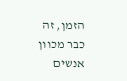הזמן, זה כבר מכוון אנשים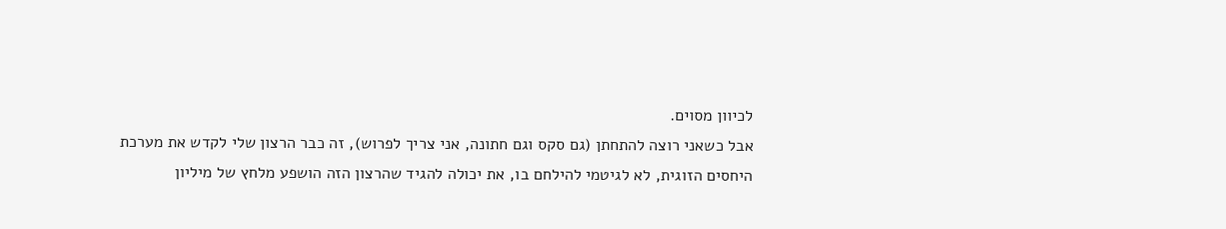לכיוון מסוים.
אבל כשאני רוצה להתחתן (גם סקס וגם חתונה, אני צריך לפרוש), זה כבר הרצון שלי לקדש את מערכת היחסים הזוגית, לא לגיטמי להילחם בו, את יכולה להגיד שהרצון הזה הושפע מלחץ של מיליון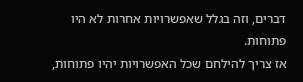דברים, וזה בגלל שאפשרויות אחרות לא היו פתוחות.
אז צריך להילחם שכל האפשרויות יהיו פתוחות,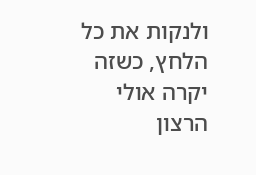ולנקות את כל הלחץ, כשזה יקרה אולי הרצון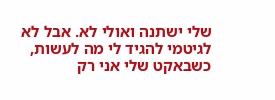שלי ישתנה ואולי לא. אבל לא לגיטמי להגיד לי מה לעשות, כשבאקט שלי אני רק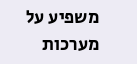משפיע על מערכות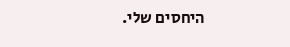היחסים שלי.